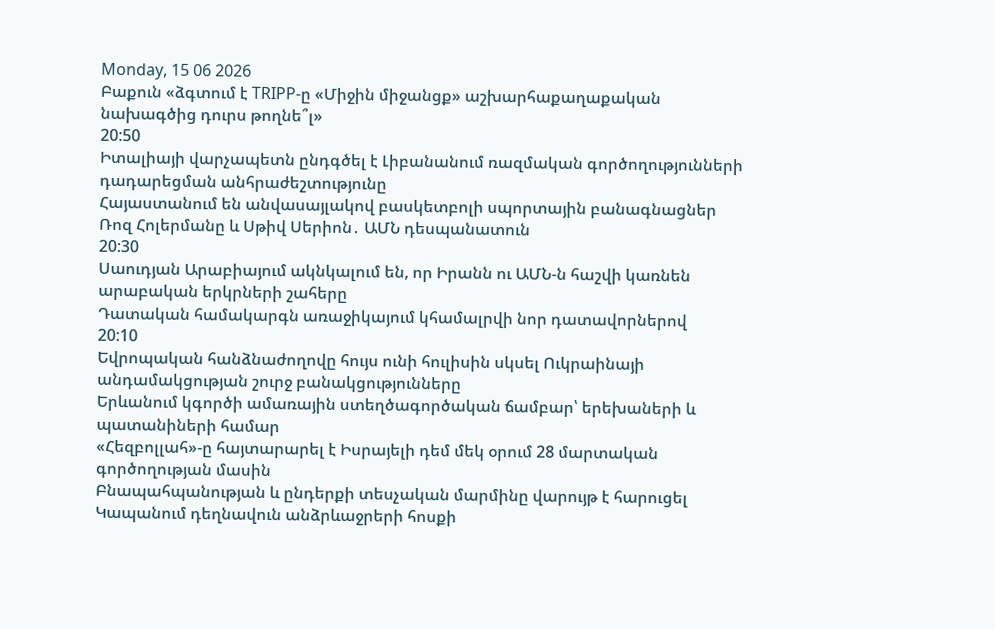Monday, 15 06 2026
Բաքուն «ձգտում է TRIPP-ը «Միջին միջանցք» աշխարհաքաղաքական նախագծից դուրս թողնե՞լ»
20:50
Իտալիայի վարչապետն ընդգծել է Լիբանանում ռազմական գործողությունների դադարեցման անհրաժեշտությունը
Հայաստանում են անվասայլակով բասկետբոլի սպորտային բանագնացներ Ռոզ Հոլերմանը և Սթիվ Սերիոն․ ԱՄՆ դեսպանատուն
20:30
Սաուդյան Արաբիայում ակնկալում են, որ Իրանն ու ԱՄՆ-ն հաշվի կառնեն արաբական երկրների շահերը
Դատական համակարգն առաջիկայում կհամալրվի նոր դատավորներով
20:10
Եվրոպական հանձնաժողովը հույս ունի հուլիսին սկսել Ուկրաինայի անդամակցության շուրջ բանակցությունները
Երևանում կգործի ամառային ստեղծագործական ճամբար՝ երեխաների և պատանիների համար
«Հեզբոլլահ»-ը հայտարարել է Իսրայելի դեմ մեկ օրում 28 մարտական գործողության մասին
Բնապահպանության և ընդերքի տեսչական մարմինը վարույթ է հարուցել Կապանում դեղնավուն անձրևաջրերի հոսքի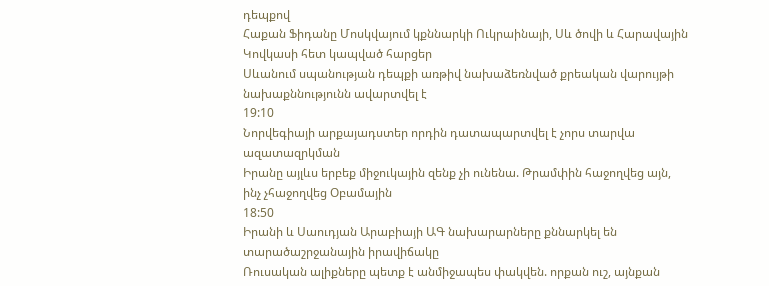դեպքով
Հաքան Ֆիդանը Մոսկվայում կքննարկի Ուկրաինայի, Սև ծովի և Հարավային Կովկասի հետ կապված հարցեր
Սևանում սպանության դեպքի առթիվ նախաձեռնված քրեական վարույթի նախաքննությունն ավարտվել է
19:10
Նորվեգիայի արքայադստեր որդին դատապարտվել է չորս տարվա ազատազրկման
Իրանը այլևս երբեք միջուկային զենք չի ունենա. Թրամփին հաջողվեց այն, ինչ չհաջողվեց Օբամային
18:50
Իրանի և Սաուդյան Արաբիայի ԱԳ նախարարները քննարկել են տարածաշրջանային իրավիճակը
Ռուսական ալիքները պետք է անմիջապես փակվեն. որքան ուշ, այնքան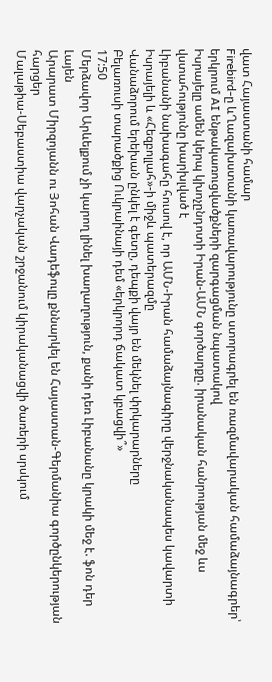վատ Հայաստանի համար
Firebird-ը ևՂազախստանի կառավարությունը ստորագրել են ռազմավարական համաձայնագրեր՝ երկրում AI ենթակառուցվածքների զարգացման նպատակով
Իսրայելը ամեն կերպ կխոչընդոտի Իրան-ԱՄՆ գործարքը. իրանական հանրության մեջ ևս վստահությունը խարխլված է
Լիբանանի նախագահը հուսով է, որ ԱՄՆ-Իրան համաձայնագիրը վերջնականապես կավարտի Իսրայելի և «Հեզբոլլահ»-ի միջև պատերազմը
Վանաձորում երեխան ընկել է գետը, դեպքի վայր են մեկնել փրկարարները
Բելառուսի տարածքից Ուկրաինայի դեմ «երկրորդ ճակատ կբացվի՞»
17:50
Մերձավոր Արևելքում չի կարող լինել խաղաղություն, քանի դեռ Լիբանանը կրակի մեջ է. ֆոն դեր Լայեն
Արարատ Միրզոյանն ու Յոհան Վադեֆուլը քննարկել են Հայաստան-Գերմանիա գործընկերության հարցեր
Մալաթիա-Սեբաստիա վարչական շրջանում կիրականացվի ծառերի սրսկում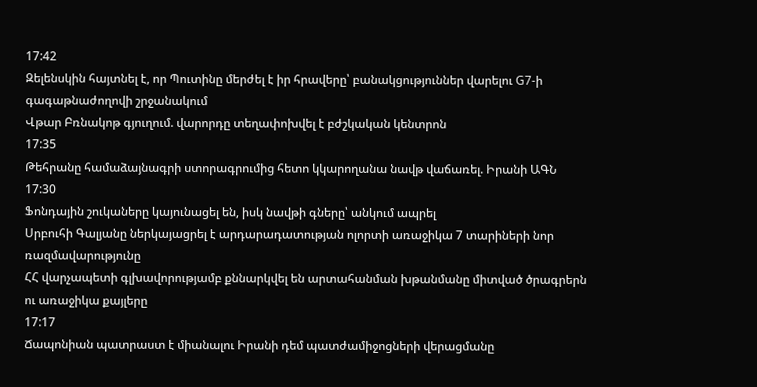17:42
Զելենսկին հայտնել է, որ Պուտինը մերժել է իր հրավերը՝ բանակցություններ վարելու G7-ի գագաթնաժողովի շրջանակում
Վթար Բռնակոթ գյուղում. վարորդը տեղափոխվել է բժշկական կենտրոն
17:35
Թեհրանը համաձայնագրի ստորագրումից հետո կկարողանա նավթ վաճառել. Իրանի ԱԳՆ
17:30
Ֆոնդային շուկաները կայունացել են, իսկ նավթի գները՝ անկում ապրել
Սրբուհի Գալյանը ներկայացրել է արդարադատության ոլորտի առաջիկա 7 տարիների նոր ռազմավարությունը
ՀՀ վարչապետի գլխավորությամբ քննարկվել են արտահանման խթանմանը միտված ծրագրերն ու առաջիկա քայլերը
17:17
Ճապոնիան պատրաստ է միանալու Իրանի դեմ պատժամիջոցների վերացմանը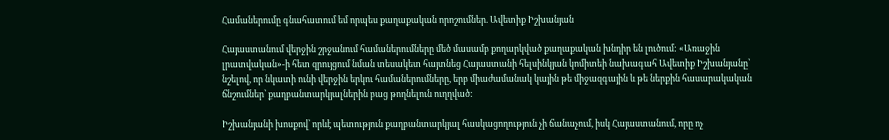Համաներումը գնահատում եմ որպես քաղաքական որոշումներ. Ավետիք Իշխանյան

Հայաստանում վերջին շրջանում համաներումները մեծ մասամբ քողարկված քաղաքական խնդիր են լուծում: «Առաջին լրատվական»-ի հետ զրույցում նման տեսակետ հայտնեց Հայաստանի հելսինկյան կոմիտեի նախագահ Ավետիք Իշխանյանը՝ նշելով, որ նկատի ունի վերջին երկու համաներումները, երբ միաժամանակ կային թե միջազգային և թե ներքին հասարակական ճնշումներ՝ քաղբանտարկյալներին բաց թողնելուն ուղղված:

Իշխանյանի խոսքով՝ որևէ պետություն քաղբանտարկյալ հասկացողություն չի ճանաչում, իսկ Հայաստանում, որը ոչ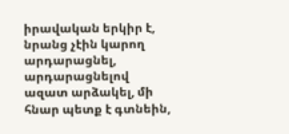իրավական երկիր է, նրանց չէին կարող արդարացնել, արդարացնելով ազատ արձակել, մի հնար պետք է գտնեին,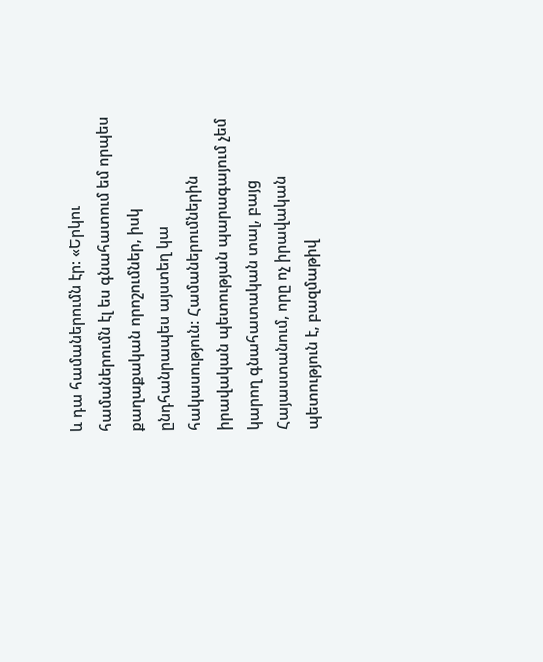և դա համաներումն էր: «Երկու համաներումն էլ ես գնահատում եմ որպես քաղաքական որոշումներ, իսկ ընդհանրապես այստեղ կա հակասություն: Համաներումներին իրավական պետության պարագայում չեմ կարող գնահատական տալ, բայց Հայաստանում, որը ոչ իրավական պետություն է, բազմաթիվ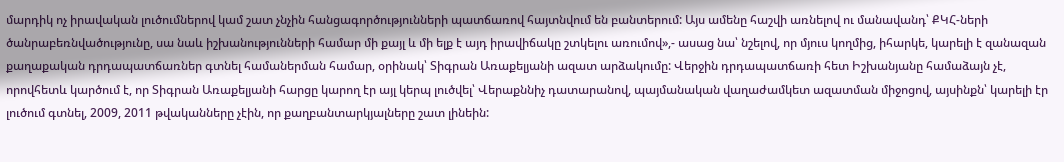մարդիկ ոչ իրավական լուծումներով կամ շատ չնչին հանցագործությունների պատճառով հայտնվում են բանտերում: Այս ամենը հաշվի առնելով ու մանավանդ՝ ՔԿՀ-ների ծանրաբեռնվածությունը, սա նաև իշխանությունների համար մի քայլ և մի ելք է այդ իրավիճակը շտկելու առումով»,- ասաց նա՝ նշելով, որ մյուս կողմից, իհարկե, կարելի է զանազան քաղաքական դրդապատճառներ գտնել համաներման համար, օրինակ՝ Տիգրան Առաքելյանի ազատ արձակումը: Վերջին դրդապատճառի հետ Իշխանյանը համաձայն չէ, որովհետև կարծում է, որ Տիգրան Առաքելյանի հարցը կարող էր այլ կերպ լուծվել՝ Վերաքննիչ դատարանով, պայմանական վաղաժամկետ ազատման միջոցով, այսինքն՝ կարելի էր լուծում գտնել, 2009, 2011 թվականները չէին, որ քաղբանտարկյալները շատ լինեին: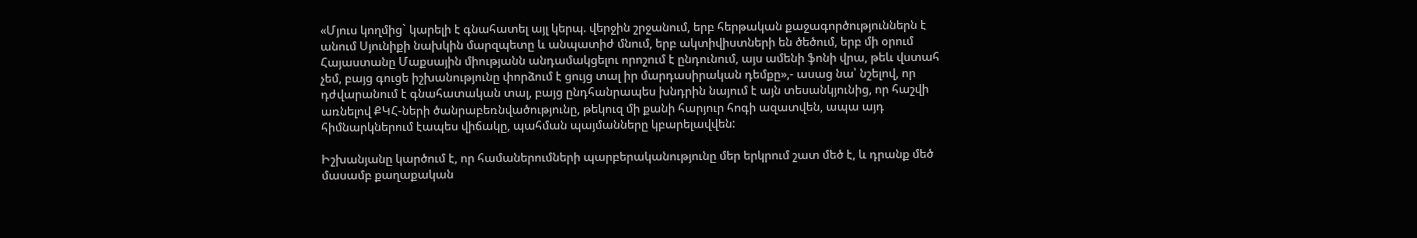«Մյուս կողմից` կարելի է գնահատել այլ կերպ. վերջին շրջանում, երբ հերթական քաջագործություններն է անում Սյունիքի նախկին մարզպետը և անպատիժ մնում, երբ ակտիվիստների են ծեծում, երբ մի օրում Հայաստանը Մաքսային միությանն անդամակցելու որոշում է ընդունում, այս ամենի ֆոնի վրա, թեև վստահ չեմ, բայց գուցե իշխանությունը փորձում է ցույց տալ իր մարդասիրական դեմքը»,- ասաց նա՝ նշելով, որ դժվարանում է գնահատական տալ, բայց ընդհանրապես խնդրին նայում է այն տեսանկյունից, որ հաշվի առնելով ՔԿՀ-ների ծանրաբեռնվածությունը, թեկուզ մի քանի հարյուր հոգի ազատվեն, ապա այդ հիմնարկներում էապես վիճակը, պահման պայմանները կբարելավվեն:

Իշխանյանը կարծում է, որ համաներումների պարբերականությունը մեր երկրում շատ մեծ է, և դրանք մեծ մասամբ քաղաքական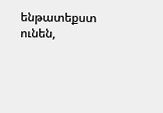ենթատեքստ ունեն,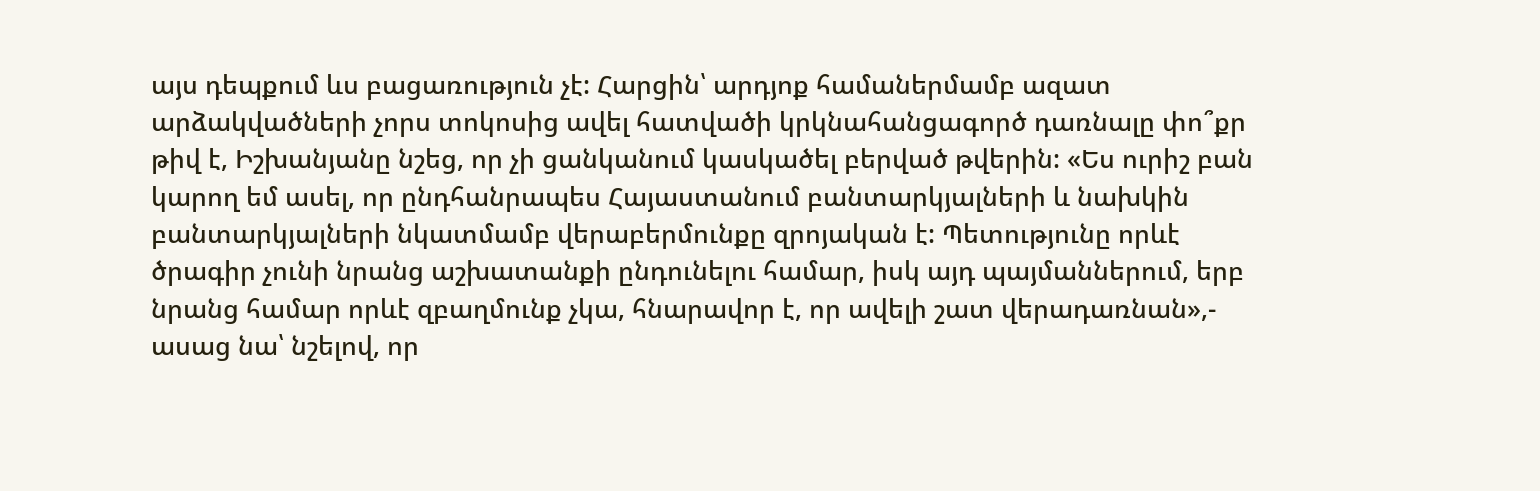այս դեպքում ևս բացառություն չէ: Հարցին՝ արդյոք համաներմամբ ազատ արձակվածների չորս տոկոսից ավել հատվածի կրկնահանցագործ դառնալը փո՞քր թիվ է, Իշխանյանը նշեց, որ չի ցանկանում կասկածել բերված թվերին: «Ես ուրիշ բան կարող եմ ասել, որ ընդհանրապես Հայաստանում բանտարկյալների և նախկին բանտարկյալների նկատմամբ վերաբերմունքը զրոյական է: Պետությունը որևէ ծրագիր չունի նրանց աշխատանքի ընդունելու համար, իսկ այդ պայմաններում, երբ նրանց համար որևէ զբաղմունք չկա, հնարավոր է, որ ավելի շատ վերադառնան»,- ասաց նա՝ նշելով, որ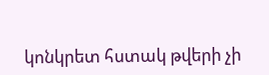կոնկրետ հստակ թվերի չի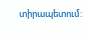տիրապետում: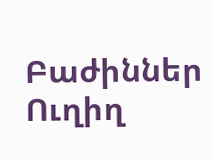Բաժիններ
Ուղիղ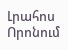Լրահոս
Որոնում